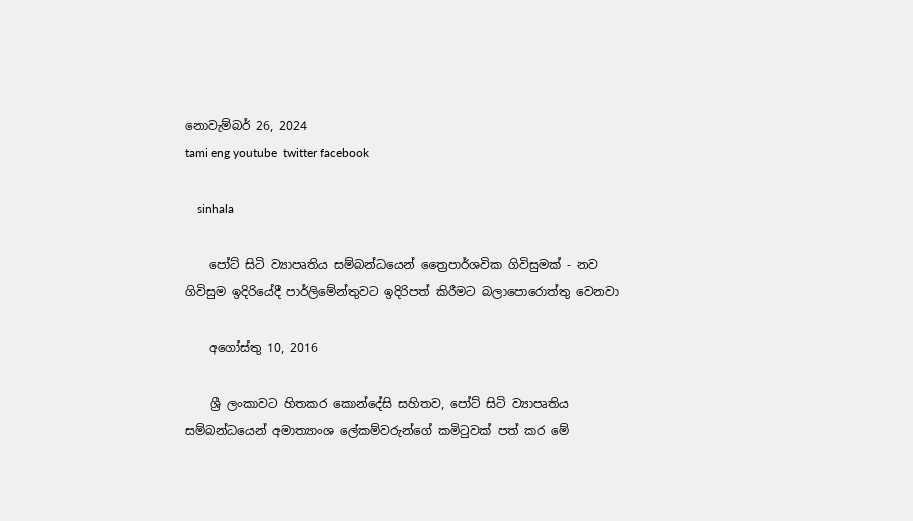නොවැම්බර් 26, 2024
tami eng youtube  twitter facebook

    sinhala

    පෝට් සිටි ව්‍යාපෘතිය සම්බන්ධයෙන් ත්‍රෛපාර්ශවික ගිවිසුමක් - නව ගිවිසුම ඉදිරියේදී පාර්ලිමේන්තුවට ඉදිරිපත් කිරීමට බලාපොරොත්තු වෙනවා

    අගෝස්තු 10, 2016

    ශ්‍රී ලංකාවට හිතකර කොන්දේසි සහිතව, පෝට් සිටි ව්‍යාපෘතිය සම්බන්ධයෙන් අමාත්‍යාංශ ලේකම්වරුන්ගේ කමිටුවක් පත් කර මේ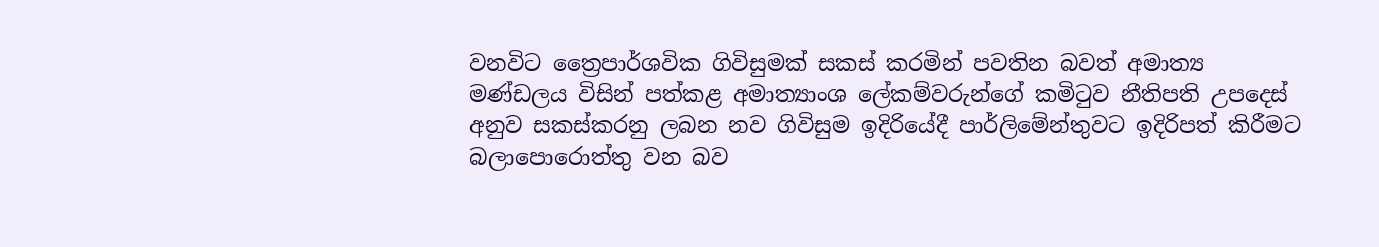වනවිට ත්‍රෛපාර්ශවික ගිවිසුමක් සකස් කරමින් පවතින බවත් අමාත්‍ය මණ්ඩලය විසින් පත්කළ අමාත්‍යාංශ ලේකම්වරුන්ගේ කමිටුව නීතිපති උපදෙස් අනුව සකස්කරනු ලබන නව ගිවිසුම ඉදිරියේදී පාර්ලිමේන්තුවට ඉදිරිපත් කිරීමට බලාපොරොත්තු වන බව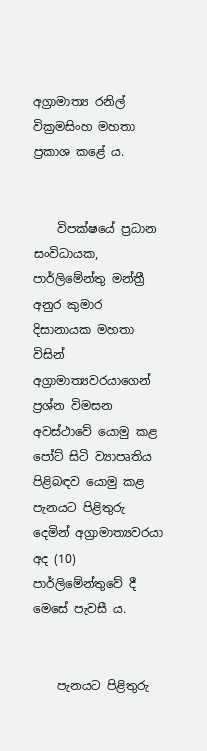අග්‍රාමාත්‍ය රනිල් වික්‍රමසිංහ මහතා ප්‍රකාශ කළේ ය.


    විපක්ෂයේ ප්‍රධාන සංවිධායක, පාර්ලිමේන්තු මන්ත්‍රී අනුර කුමාර දිසානායක මහතා විසින් අග්‍රාමාත්‍යවරයාගෙන් ප්‍රශ්න විමසන අවස්ථාවේ යොමු කළ පෝට් සිටි ව්‍යාපෘතිය පිළිබඳව යොමු කළ පැනයට පිළිතුරු දෙමින් අග්‍රාමාත්‍යවරයා අද (10) පාර්ලිමේන්තුවේ දී මෙසේ පැවසී ය.


    පැනයට පිළිතුරු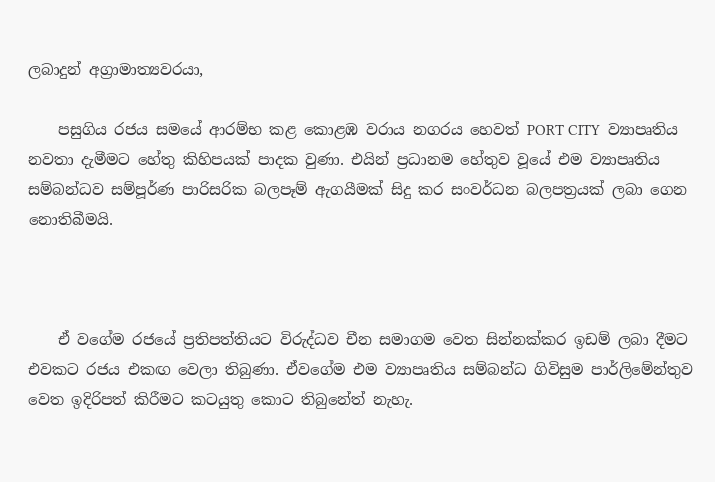ලබාදුන් අග්‍රාමාත්‍යවරයා,

    පසුගිය රජය සමයේ ආරම්භ කළ කොළඹ වරාය නගරය හෙවත් PORT CITY  ව්‍යාපෘතිය නවතා දැමීමට හේතු කිහිපයක් පාදක වුණා. එයින් ප්‍රධානම හේතුව වූයේ එම ව්‍යාපෘතිය සම්බන්ධව සම්පූර්ණ පාරිසරික බලපෑම් ඇගයීමක් සිදු කර සංවර්ධන බලපත්‍රයක් ලබා ගෙන නොතිබීමයි.



    ඒ වගේම රජයේ ප්‍රතිපත්තියට විරුද්ධව චීන සමාගම වෙත සින්නක්කර ඉඩම් ලබා දීමට එවකට රජය එකඟ වෙලා තිබුණා. ඒවගේම එම ව්‍යාපෘතිය සම්බන්ධ ගිවිසුම පාර්ලිමේන්තුව වෙත ඉදිරිපත් කිරීමට කටයුතු කොට තිබුනේත් නැහැ.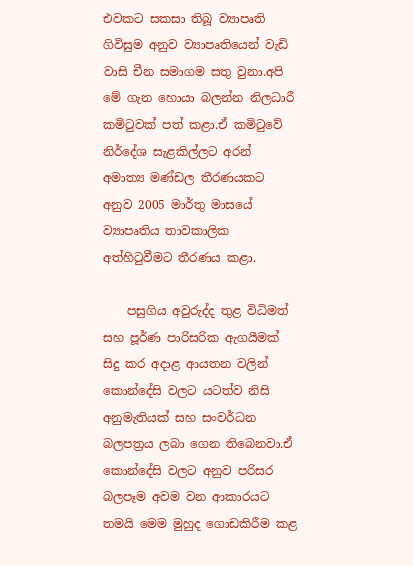එවකට සකසා තිබූ ව්‍යාපෘති ගිවිසුම අනුව ව්‍යාපෘතියෙන් වැඩි වාසි චීන සමාගම සතු වුනා.අපි මේ ගැන හොයා බලන්න නිලධාරී කමිටුවක් පත් කළා.ඒ කමිටුවේ නිර්දේශ සැළකිල්ලට අරන් අමාත්‍ය මණ්ඩල තීරණයකට අනුව 2005 මාර්තු මාසයේ ව්‍යාපෘතිය තාවකාලික අත්හිටුවීමට තීරණය කළා.

    පසුගිය අවුරුද්ද තුළ විධිමත් සහ පූර්ණ පාරිසරික ඇගයීමක් සිදු කර අදාළ ආයතන වලින් කොන්දේසි වලට යටත්ව නිසි අනුමැතියක් සහ සංවර්ධන බලපත්‍රය ලබා ගෙන තිබෙනවා.ඒ කොන්දේසි වලට අනුව පරිසර බලපෑම අවම වන ආකාරයට තමයි මෙම මුහුද ගොඩකිරීම කළ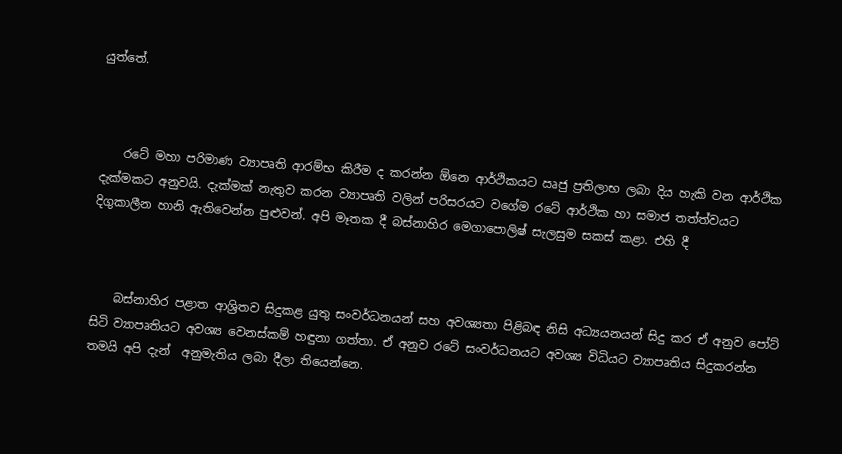යුත්තේ.



    රටේ මහා පරිමාණ ව්‍යාපෘති ආරම්භ කිරීම ද කරන්න ඕනෙ ආර්ථිකයට ඍජු ප්‍රතිලාභ ලබා දිය හැකි වන ආර්ථික දැක්මකට අනුවයි. දැක්මක් නැතුව කරන ව්‍යාපෘති වලින් පරිසරයට වගේම රටේ ආර්ථික හා සමාජ තත්ත්වයට දිගුකාලීන හානි ඇතිවෙන්න පුළුවන්. අපි මෑතක දී බස්නාහිර මෙගාපොලිෂ් සැලසුම සකස් කළා. එහි දී



    බස්නාහිර පළාත ආශ්‍රිතව සිදුකළ යුතු සංවර්ධනයන් සහ අවශ්‍යතා පිළිබඳ නිසි අධ්‍යයනයන් සිදු කර ඒ අනුව පෝට් සිටි ව්‍යාපෘතියට අවශ්‍ය වෙනස්කම් හඳුනා ගත්තා. ඒ අනුව රටේ සංවර්ධනයට අවශ්‍ය විධියට ව්‍යාපෘතිය සිදුකරන්න තමයි අපි දැන්  අනුමැතිය ලබා දීලා තියෙන්නෙ.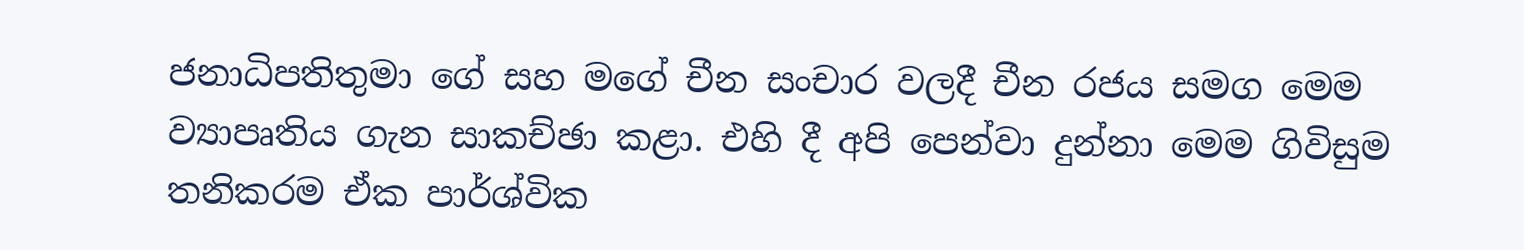ජනාධිපතිතුමා ගේ සහ මගේ චීන සංචාර වලදී චීන රජය සමග මෙම ව්‍යාපෘතිය ගැන සාකච්ඡා කළා. එහි දී අපි පෙන්වා දුන්නා මෙම ගිවිසුම තනිකරම ඒක පාර්ශ්වික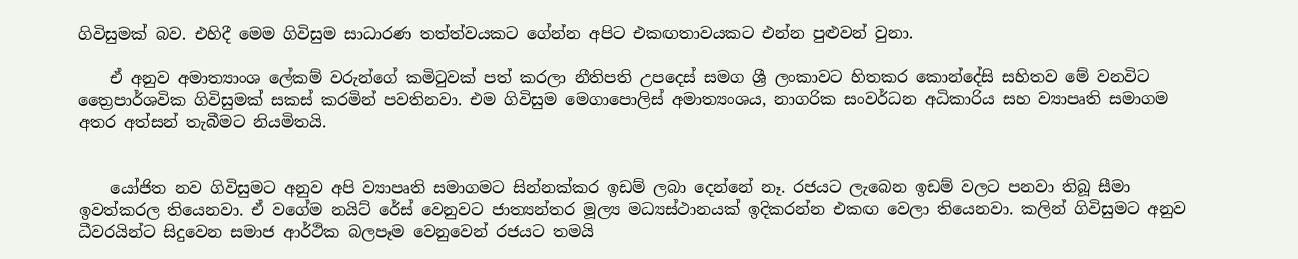ගිවිසුමක් බව. එහිදී මෙම ගිවිසුම සාධාරණ තත්ත්වයකට ගේන්න අපිට එකඟතාවයකට එන්න පුළුවන් වුනා.

    ඒ අනුව අමාත්‍යාංශ ලේකම් වරුන්ගේ කමිටුවක් පත් කරලා නීතිපති උපදෙස් සමග ශ්‍රී ලංකාවට හිතකර කොන්දේසි සහිතව මේ වනවිට ත්‍රෛපාර්ශවික ගිවිසුමක් සකස් කරමින් පවතිනවා. එම ගිවිසුම මෙගාපොලිස් අමාත්‍යංශය, නාගරික සංවර්ධන අධිකාරිය සහ ව්‍යාපෘති සමාගම අතර අත්සන් තැබීමට නියමිතයි.


    යෝජිත නව ගිවිසුමට අනුව අපි ව්‍යාපෘති සමාගමට සින්නක්කර ඉඩම් ලබා දෙන්නේ නෑ. රජයට ලැබෙන ඉඩම් වලට පනවා තිබූ සීමා ඉවත්කරල තියෙනවා. ඒ වගේම නයිට් රේස් වෙනුවට ජාත්‍යන්තර මූල්‍ය මධ්‍යස්ථානයක් ඉදිකරන්න එකඟ වෙලා තියෙනවා. කලින් ගිවිසුමට අනුව ධීවරයින්ට සිදුවෙන සමාජ ආර්ථික බලපෑම වෙනුවෙන් රජයට තමයි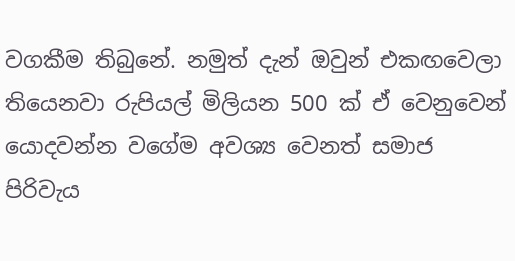වගකීම තිබුනේ. නමුත් දැන් ඔවුන් එකඟවෙලා තියෙනවා රුපියල් මිලියන 500 ක් ඒ වෙනුවෙන් යොදවන්න වගේම අවශ්‍ය වෙනත් සමාජ පිරිවැය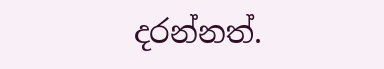දරන්නත්.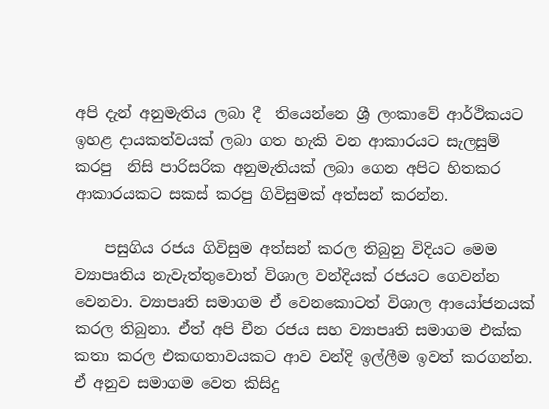අපි දැන් අනුමැතිය ලබා දී  තියෙන්නෙ ශ්‍රී ලංකාවේ ආර්ථිකයට ඉහළ දායකත්වයක් ලබා ගත හැකි වන ආකාරයට සැලසුම් කරපු  නිසි පාරිසරික අනුමැතියක් ලබා ගෙන අපිට හිතකර ආකාරයකට සකස් කරපු ගිවිසුමක් අත්සන් කරන්න.

    පසුගිය රජය ගිවිසුම අත්සන් කරල තිබුනු විදියට මෙම ව්‍යාපෘතිය නැවැත්තුවොත් විශාල වන්දියක් රජයට ගෙවන්න වෙනවා. ව්‍යාපෘති සමාගම ඒ වෙනකොටත් විශාල ආයෝජනයක් කරල තිබුනා. ඒත් අපි චීන රජය සහ ව්‍යාපෘති සමාගම එක්ක කතා කරල එකඟතාවයකට ආව වන්දි ඉල්ලීම ඉවත් කරගන්න. ඒ අනුව සමාගම වෙත කිසිදු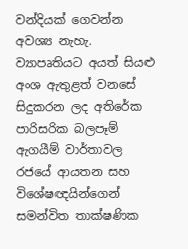වන්දියක් ගෙවන්න අවශ්‍ය නැහැ. ව්‍යාපෘතියට අයත් සියළු අංශ ඇතුළත් වනසේ සිදුකරන ලද අතිරේක පාරිසරික බලපෑම් ඇගයීම් වාර්තාවල රජයේ ආයතන සහ විශේෂඥයින්ගෙන් සමන්විත තාක්ෂණික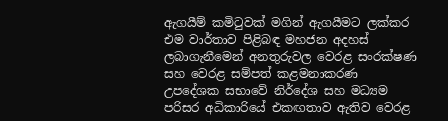ඇගයීම් කමිටුවක් මගින් ඇගයීමට ලක්කර එම වාර්තාව පිළිබඳ මහජන අදහස් ලබාගැනීමෙන් අනතුරුවල වෙරළ සංරක්ෂණ සහ වෙරළ සම්පත් කළමනාකරණ උපදේශක සභාවේ නිර්දේශ සහ මධ්‍යම පරිසර අධිකාරියේ එකඟතාව ඇතිව වෙරළ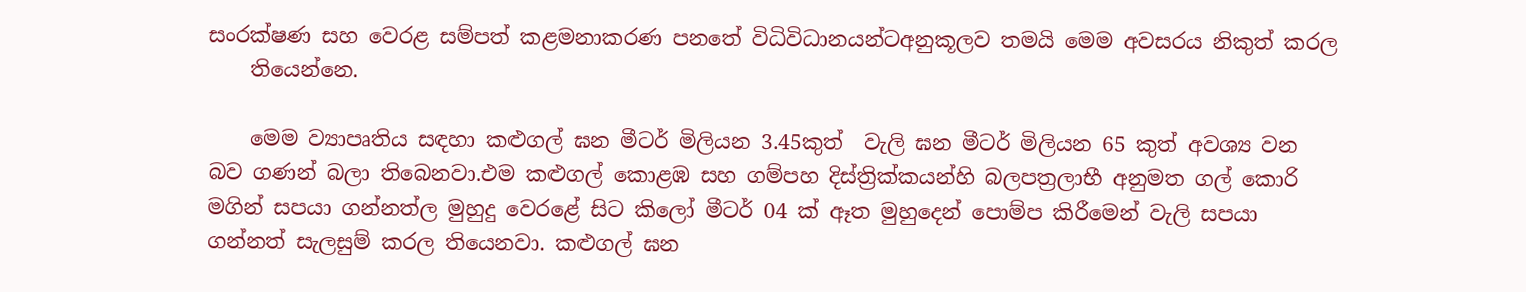සංරක්ෂණ සහ වෙරළ සම්පත් කළමනාකරණ පනතේ විධිවිධානයන්ටඅනුකූලව තමයි මෙම අවසරය නිකුත් කරල
    තියෙන්නෙ.

    මෙම ව්‍යාපෘතිය සඳහා කළුගල් ඝන මීටර් මිලියන 3.45කුත්  වැලි ඝන මීටර් මිලියන 65 කුත් අවශ්‍ය වන බව ගණන් බලා තිබෙනවා.එම කළුගල් කොළඹ සහ ගම්පහ දිස්ත්‍රික්කයන්හි බලපත්‍රලාභී අනුමත ගල් කොරි මගින් සපයා ගන්නත්ල මුහුදු වෙරළේ සිට කිලෝ මීටර් 04 ක් ඈත මුහුදෙන් පොම්ප කිරීමෙන් වැලි සපයා ගන්නත් සැලසුම් කරල තියෙනවා. කළුගල් ඝන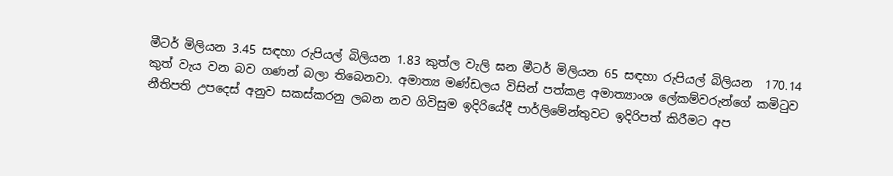මීටර් මිලියන 3.45 සඳහා රුපියල් බිලියන 1.83 කුත්ල වැලි ඝන මීටර් මිලියන 65 සඳහා රුපියල් බිලියන  170.14 කුත් වැය වන බව ගණන් බලා තිබෙනවා. අමාත්‍ය මණ්ඩලය විසින් පත්කළ අමාත්‍යාංශ ලේකම්වරුන්ගේ කමිටුව නීතිපති උපදෙස් අනුව සකස්කරනු ලබන නව ගිවිසුම ඉදිරියේදී පාර්ලිමේන්තුවට ඉදිරිපත් කිරීමට අප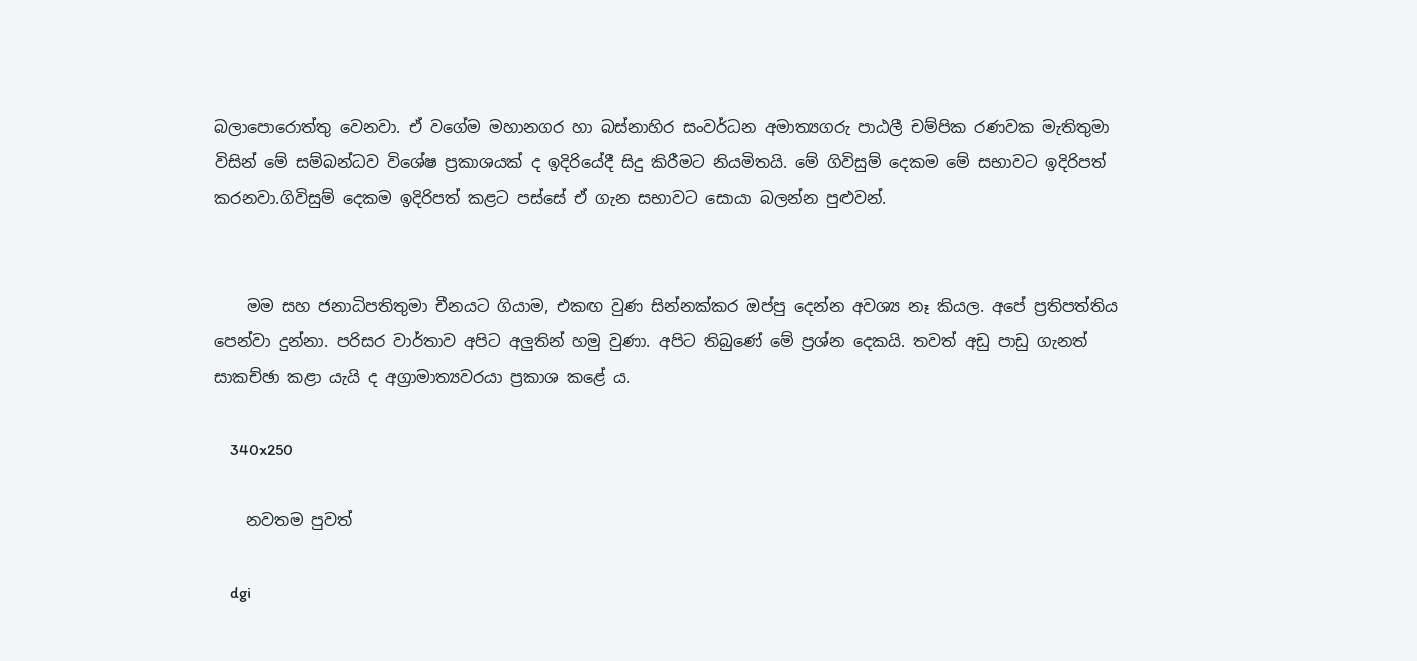බලාපොරොත්තු වෙනවා. ඒ වගේම මහානගර හා බස්නාහිර සංවර්ධන අමාත්‍යගරු පාඨලී චම්පික රණවක මැතිතුමා විසින් මේ සම්බන්ධව විශේෂ ප්‍රකාශයක් ද ඉදිරියේදී සිදු කිරීමට නියමිතයි. මේ ගිවිසුම් දෙකම මේ සභාවට ඉදිරිපත් කරනවා.ගිවිසුම් දෙකම ඉදිරිපත් කළට පස්සේ ඒ ගැන සභාවට සොයා බලන්න පුළුවන්.


    මම සහ ජනාධිපතිතුමා චීනයට ගියාම, එකඟ වුණ සින්නක්කර ඔප්පු දෙන්න අවශ්‍ය නෑ කියල. අපේ ප්‍රතිපත්තිය පෙන්වා දුන්නා. පරිසර වාර්තාව අපිට අලුතින් හමු වුණා. අපිට තිබුණේ මේ ප්‍රශ්න දෙකයි. තවත් අඩු පාඩු ගැනත් සාකච්ඡා කළා යැයි ද අග්‍රාමාත්‍යවරයා ප්‍රකාශ කළේ ය.

    340x250

    නවතම පුවත්

    dgi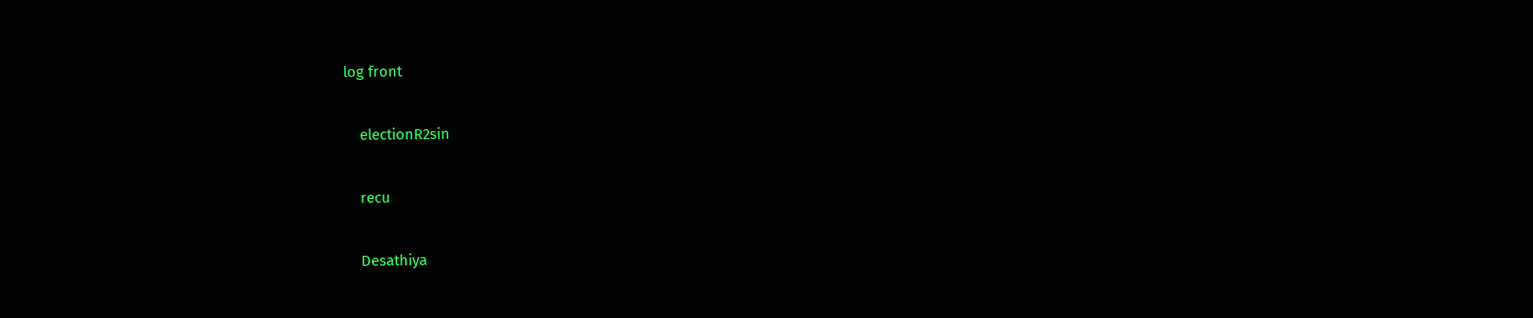log front

    electionR2sin

    recu

    Desathiya